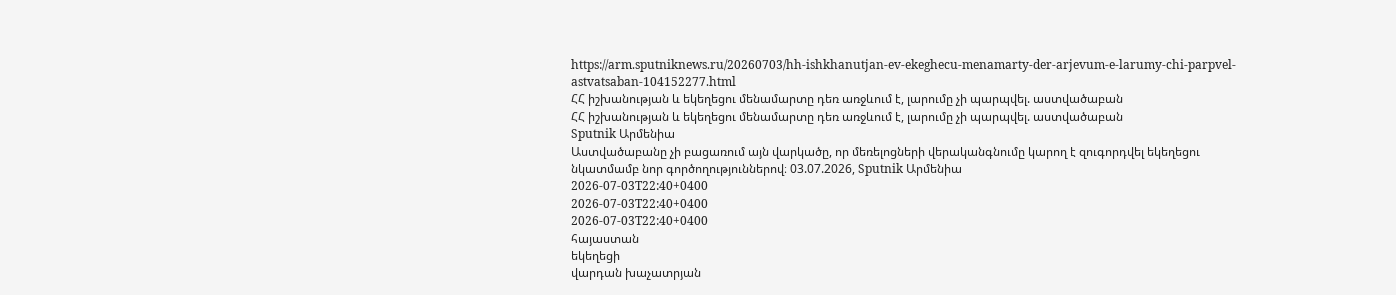https://arm.sputniknews.ru/20260703/hh-ishkhanutjan-ev-ekeghecu-menamarty-der-arjevum-e-larumy-chi-parpvel-astvatsaban-104152277.html
ՀՀ իշխանության և եկեղեցու մենամարտը դեռ առջևում է, լարումը չի պարպվել. աստվածաբան
ՀՀ իշխանության և եկեղեցու մենամարտը դեռ առջևում է, լարումը չի պարպվել. աստվածաբան
Sputnik Արմենիա
Աստվածաբանը չի բացառում այն վարկածը, որ մեռելոցների վերականգնումը կարող է զուգորդվել եկեղեցու նկատմամբ նոր գործողություններով։ 03.07.2026, Sputnik Արմենիա
2026-07-03T22:40+0400
2026-07-03T22:40+0400
2026-07-03T22:40+0400
հայաստան
եկեղեցի
վարդան խաչատրյան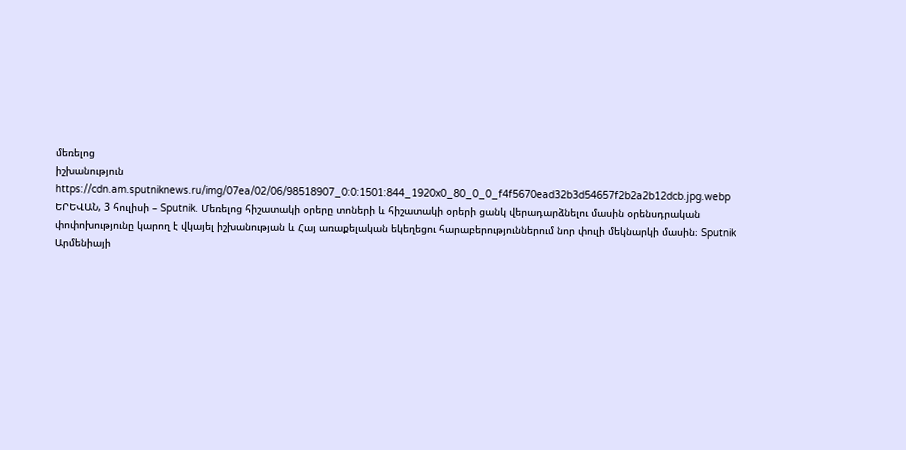մեռելոց
իշխանություն
https://cdn.am.sputniknews.ru/img/07ea/02/06/98518907_0:0:1501:844_1920x0_80_0_0_f4f5670ead32b3d54657f2b2a2b12dcb.jpg.webp
ԵՐԵՎԱՆ, 3 հուլիսի – Sputnik. Մեռելոց հիշատակի օրերը տոների և հիշատակի օրերի ցանկ վերադարձնելու մասին օրենսդրական փոփոխությունը կարող է վկայել իշխանության և Հայ առաքելական եկեղեցու հարաբերություններում նոր փուլի մեկնարկի մասին։ Sputnik Արմենիայի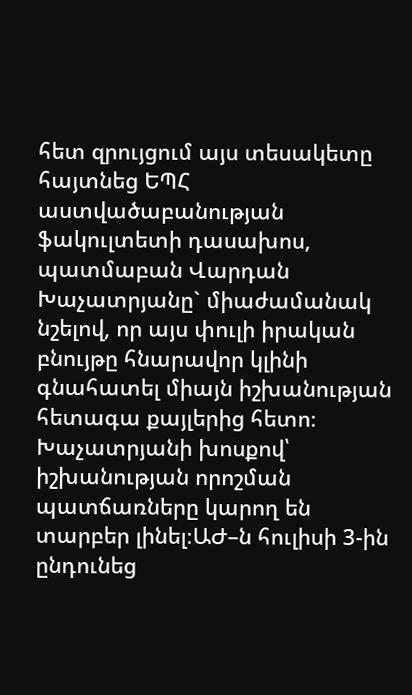հետ զրույցում այս տեսակետը հայտնեց ԵՊՀ աստվածաբանության ֆակուլտետի դասախոս, պատմաբան Վարդան Խաչատրյանը` միաժամանակ նշելով, որ այս փուլի իրական բնույթը հնարավոր կլինի գնահատել միայն իշխանության հետագա քայլերից հետո։ Խաչատրյանի խոսքով՝ իշխանության որոշման պատճառները կարող են տարբեր լինել։ԱԺ–ն հուլիսի 3-ին ընդունեց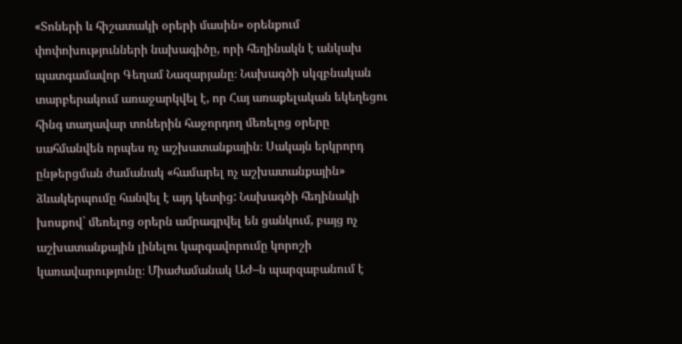«Տոների և հիշատակի օրերի մասին» օրենքում փոփոխությունների նախագիծը, որի հեղինակն է անկախ պատգամավոր Գեղամ Նազարյանը։ Նախագծի սկզբնական տարբերակում առաջարկվել է, որ Հայ առաքելական եկեղեցու հինգ տաղավար տոներին հաջորդող մեռելոց օրերը սահմանվեն որպես ոչ աշխատանքային։ Սակայն երկրորդ ընթերցման ժամանակ «համարել ոչ աշխատանքային» ձևակերպումը հանվել է այդ կետից: Նախագծի հեղինակի խոսքով` մեռելոց օրերն ամրագրվել են ցանկում, բայց ոչ աշխատանքային լինելու կարգավորումը կորոշի կառավարությունը։ Միաժամանակ ԱԺ–ն պարզաբանում է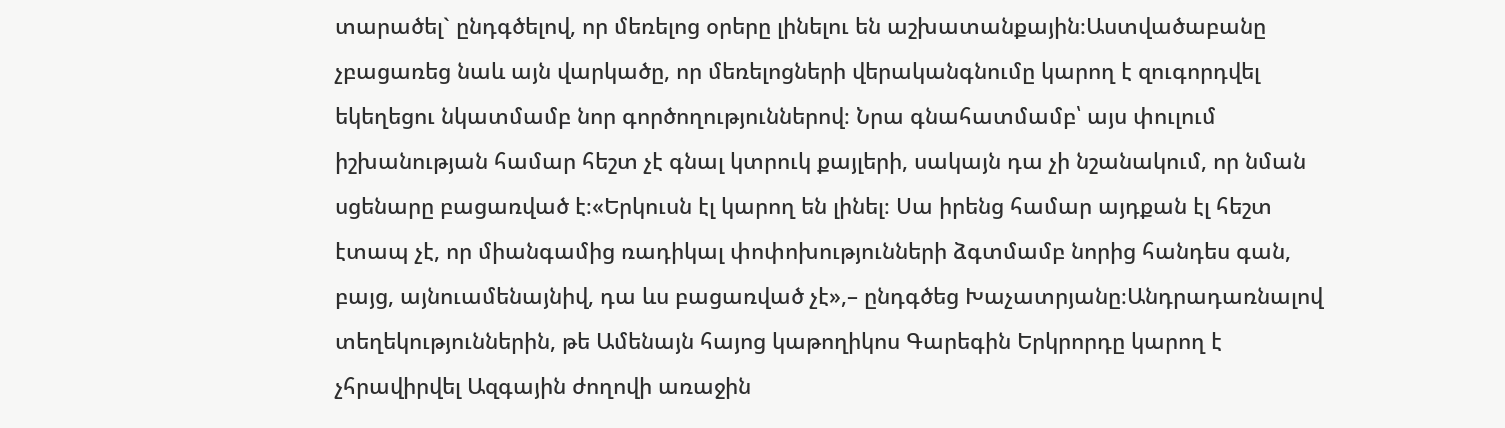տարածել` ընդգծելով, որ մեռելոց օրերը լինելու են աշխատանքային։Աստվածաբանը չբացառեց նաև այն վարկածը, որ մեռելոցների վերականգնումը կարող է զուգորդվել եկեղեցու նկատմամբ նոր գործողություններով։ Նրա գնահատմամբ՝ այս փուլում իշխանության համար հեշտ չէ գնալ կտրուկ քայլերի, սակայն դա չի նշանակում, որ նման սցենարը բացառված է։«Երկուսն էլ կարող են լինել։ Սա իրենց համար այդքան էլ հեշտ էտապ չէ, որ միանգամից ռադիկալ փոփոխությունների ձգտմամբ նորից հանդես գան, բայց, այնուամենայնիվ, դա ևս բացառված չէ»,– ընդգծեց Խաչատրյանը։Անդրադառնալով տեղեկություններին, թե Ամենայն հայոց կաթողիկոս Գարեգին Երկրորդը կարող է չհրավիրվել Ազգային ժողովի առաջին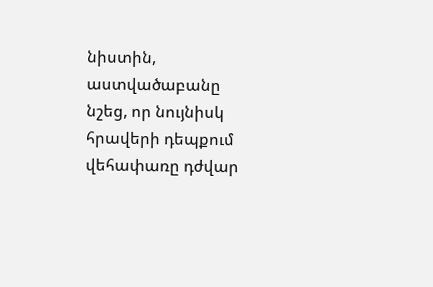նիստին, աստվածաբանը նշեց, որ նույնիսկ հրավերի դեպքում վեհափառը դժվար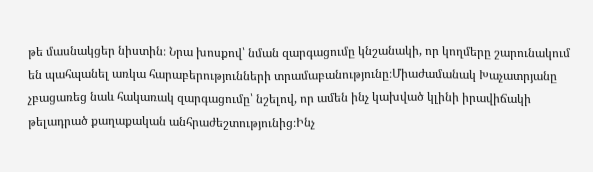թե մասնակցեր նիստին։ Նրա խոսքով՝ նման զարգացումը կնշանակի, որ կողմերը շարունակում են պահպանել առկա հարաբերությունների տրամաբանությունը։Միաժամանակ Խաչատրյանը չբացառեց նաև հակառակ զարգացումը՝ նշելով, որ ամեն ինչ կախված կլինի իրավիճակի թելադրած քաղաքական անհրաժեշտությունից։Ինչ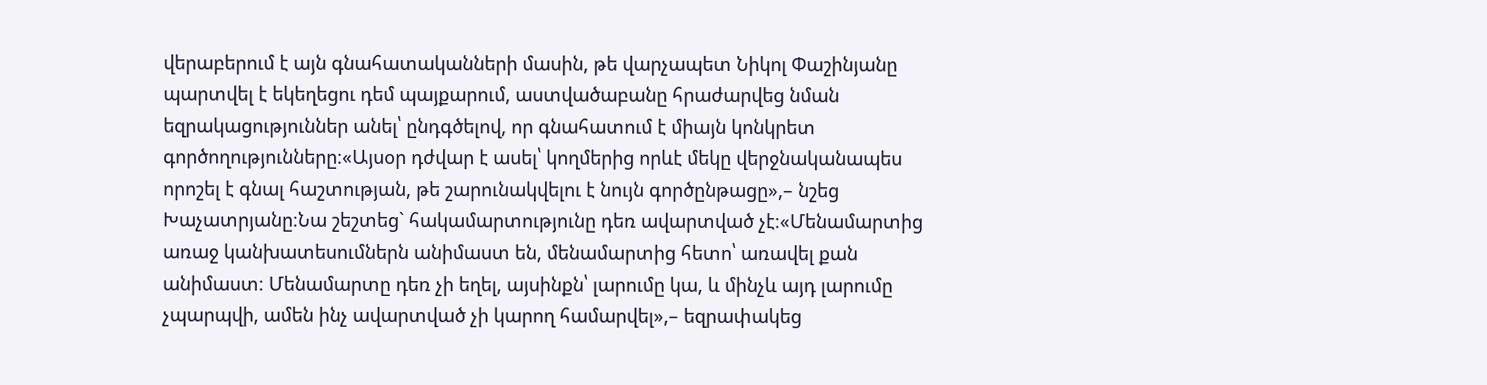վերաբերում է այն գնահատականների մասին, թե վարչապետ Նիկոլ Փաշինյանը պարտվել է եկեղեցու դեմ պայքարում, աստվածաբանը հրաժարվեց նման եզրակացություններ անել՝ ընդգծելով, որ գնահատում է միայն կոնկրետ գործողությունները։«Այսօր դժվար է ասել՝ կողմերից որևէ մեկը վերջնականապես որոշել է գնալ հաշտության, թե շարունակվելու է նույն գործընթացը»,– նշեց Խաչատրյանը։Նա շեշտեց` հակամարտությունը դեռ ավարտված չէ։«Մենամարտից առաջ կանխատեսումներն անիմաստ են, մենամարտից հետո՝ առավել քան անիմաստ։ Մենամարտը դեռ չի եղել, այսինքն՝ լարումը կա, և մինչև այդ լարումը չպարպվի, ամեն ինչ ավարտված չի կարող համարվել»,– եզրափակեց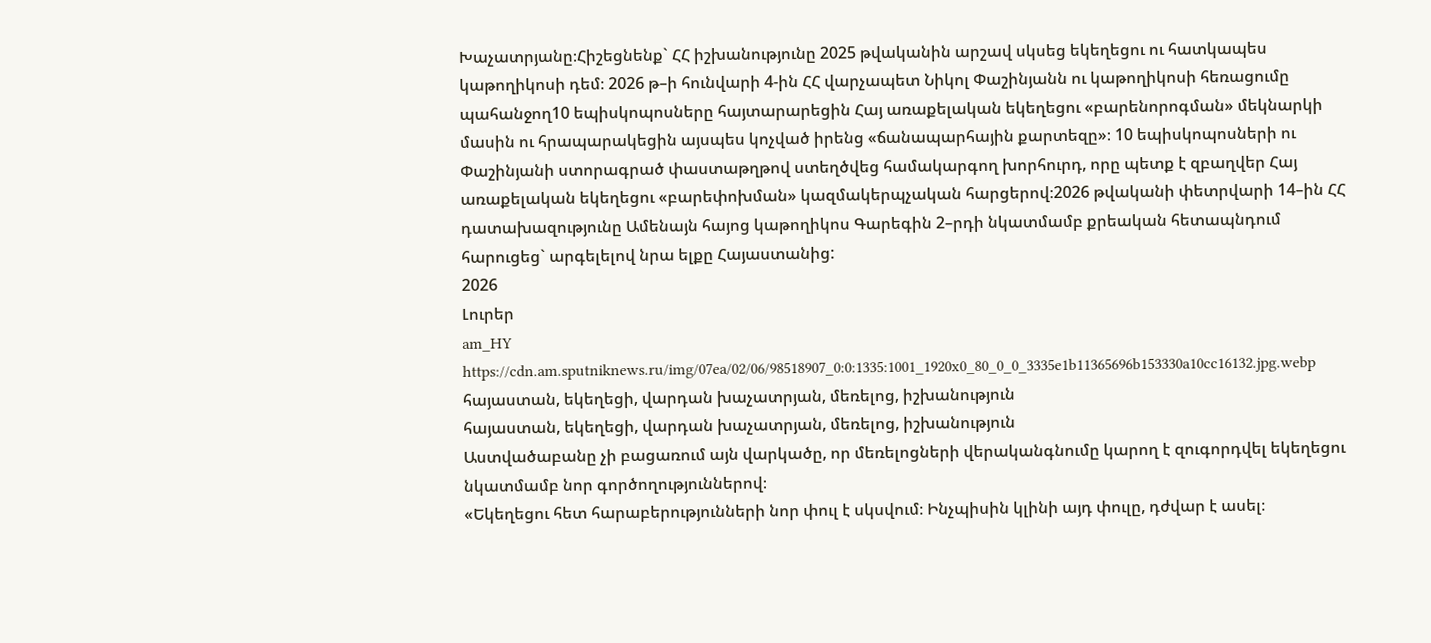Խաչատրյանը։Հիշեցնենք` ՀՀ իշխանությունը 2025 թվականին արշավ սկսեց եկեղեցու ու հատկապես կաթողիկոսի դեմ։ 2026 թ–ի հունվարի 4-ին ՀՀ վարչապետ Նիկոլ Փաշինյանն ու կաթողիկոսի հեռացումը պահանջող10 եպիսկոպոսները հայտարարեցին Հայ առաքելական եկեղեցու «բարենորոգման» մեկնարկի մասին ու հրապարակեցին այսպես կոչված իրենց «ճանապարհային քարտեզը»։ 10 եպիսկոպոսների ու Փաշինյանի ստորագրած փաստաթղթով ստեղծվեց համակարգող խորհուրդ, որը պետք է զբաղվեր Հայ առաքելական եկեղեցու «բարեփոխման» կազմակերպչական հարցերով։2026 թվականի փետրվարի 14–ին ՀՀ դատախազությունը Ամենայն հայոց կաթողիկոս Գարեգին 2–րդի նկատմամբ քրեական հետապնդում հարուցեց` արգելելով նրա ելքը Հայաստանից:
2026
Լուրեր
am_HY
https://cdn.am.sputniknews.ru/img/07ea/02/06/98518907_0:0:1335:1001_1920x0_80_0_0_3335e1b11365696b153330a10cc16132.jpg.webp
հայաստան, եկեղեցի, վարդան խաչատրյան, մեռելոց, իշխանություն
հայաստան, եկեղեցի, վարդան խաչատրյան, մեռելոց, իշխանություն
Աստվածաբանը չի բացառում այն վարկածը, որ մեռելոցների վերականգնումը կարող է զուգորդվել եկեղեցու նկատմամբ նոր գործողություններով։
«Եկեղեցու հետ հարաբերությունների նոր փուլ է սկսվում։ Ինչպիսին կլինի այդ փուլը, դժվար է ասել։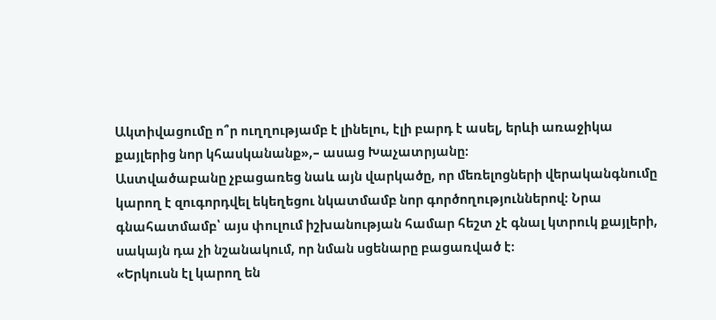Ակտիվացումը ո՞ր ուղղությամբ է լինելու, էլի բարդ է ասել, երևի առաջիկա քայլերից նոր կհասկանանք»,– ասաց Խաչատրյանը։
Աստվածաբանը չբացառեց նաև այն վարկածը, որ մեռելոցների վերականգնումը կարող է զուգորդվել եկեղեցու նկատմամբ նոր գործողություններով։ Նրա գնահատմամբ՝ այս փուլում իշխանության համար հեշտ չէ գնալ կտրուկ քայլերի, սակայն դա չի նշանակում, որ նման սցենարը բացառված է։
«Երկուսն էլ կարող են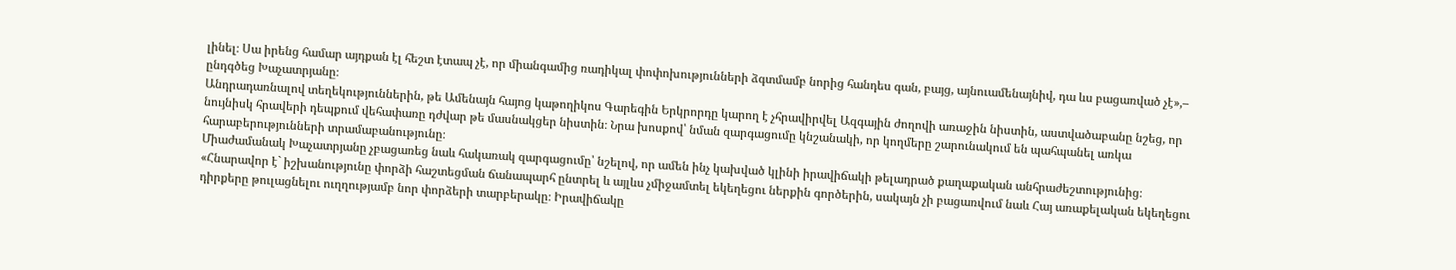լինել։ Սա իրենց համար այդքան էլ հեշտ էտապ չէ, որ միանգամից ռադիկալ փոփոխությունների ձգտմամբ նորից հանդես գան, բայց, այնուամենայնիվ, դա ևս բացառված չէ»,– ընդգծեց Խաչատրյանը։
Անդրադառնալով տեղեկություններին, թե Ամենայն հայոց կաթողիկոս Գարեգին Երկրորդը կարող է չհրավիրվել Ազգային ժողովի առաջին նիստին, աստվածաբանը նշեց, որ նույնիսկ հրավերի դեպքում վեհափառը դժվար թե մասնակցեր նիստին։ Նրա խոսքով՝ նման զարգացումը կնշանակի, որ կողմերը շարունակում են պահպանել առկա հարաբերությունների տրամաբանությունը։
Միաժամանակ Խաչատրյանը չբացառեց նաև հակառակ զարգացումը՝ նշելով, որ ամեն ինչ կախված կլինի իրավիճակի թելադրած քաղաքական անհրաժեշտությունից։
«Հնարավոր է` իշխանությունը փորձի հաշտեցման ճանապարհ ընտրել և այլևս չմիջամտել եկեղեցու ներքին գործերին, սակայն չի բացառվում նաև Հայ առաքելական եկեղեցու դիրքերը թուլացնելու ուղղությամբ նոր փորձերի տարբերակը։ Իրավիճակը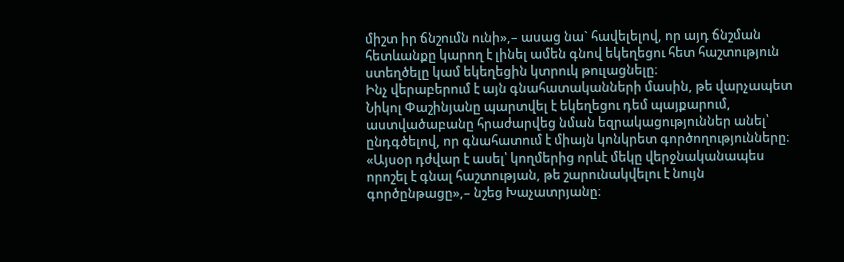միշտ իր ճնշումն ունի»,– ասաց նա` հավելելով, որ այդ ճնշման հետևանքը կարող է լինել ամեն գնով եկեղեցու հետ հաշտություն ստեղծելը կամ եկեղեցին կտրուկ թուլացնելը։
Ինչ վերաբերում է այն գնահատականների մասին, թե վարչապետ Նիկոլ Փաշինյանը պարտվել է եկեղեցու դեմ պայքարում, աստվածաբանը հրաժարվեց նման եզրակացություններ անել՝ ընդգծելով, որ գնահատում է միայն կոնկրետ գործողությունները։
«Այսօր դժվար է ասել՝ կողմերից որևէ մեկը վերջնականապես որոշել է գնալ հաշտության, թե շարունակվելու է նույն գործընթացը»,– նշեց Խաչատրյանը։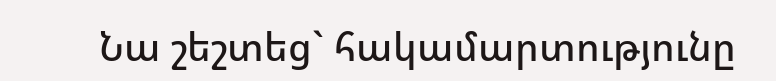Նա շեշտեց` հակամարտությունը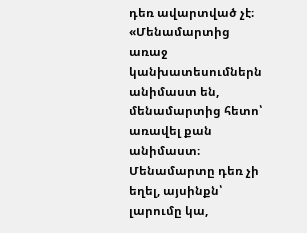դեռ ավարտված չէ։
«Մենամարտից առաջ կանխատեսումներն անիմաստ են, մենամարտից հետո՝ առավել քան անիմաստ։ Մենամարտը դեռ չի եղել, այսինքն՝ լարումը կա,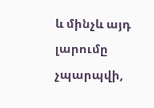և մինչև այդ լարումը չպարպվի,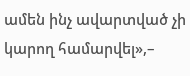ամեն ինչ ավարտված չի կարող համարվել»,–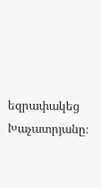եզրափակեց Խաչատրյանը։